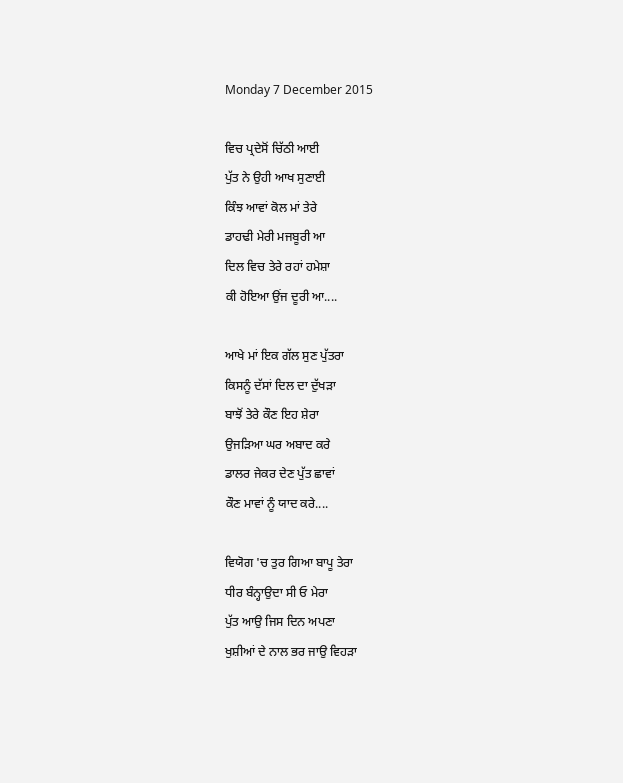Monday 7 December 2015

ਵਿਚ ਪ੍ਰਦੇਸੋਂ ਚਿੱਠੀ ਆਈ
ਪੁੱਤ ਨੇ ਉਹੀ ਆਖ ਸੁਣਾਈ
ਕਿੰਝ ਆਵਾਂ ਕੋਲ ਮਾਂ ਤੇਰੇ
ਡਾਹਢੀ ਮੇਰੀ ਮਜਬੂਰੀ ਆ
ਦਿਲ ਵਿਚ ਤੇਰੇ ਰਹਾਂ ਹਮੇਸ਼ਾ
ਕੀ ਹੋਇਆ ਉਂਜ ਦੂਰੀ ਆ....

ਆਖੇ ਮਾਂ ਇਕ ਗੱਲ ਸੁਣ ਪੁੱਤਰਾ
ਕਿਸਨੂੰ ਦੱਸਾਂ ਦਿਲ ਦਾ ਦੁੱਖਡ਼ਾ
ਬਾਝੋਂ ਤੇਰੇ ਕੌਣ ਇਹ ਸ਼ੇਰਾ
ਉਜਡ਼ਿਆ ਘਰ ਅਬਾਦ ਕਰੇ
ਡਾਲਰ ਜੇਕਰ ਦੇਣ ਪੁੱਤ ਛਾਵਾਂ
ਕੌਣ ਮਾਵਾਂ ਨੂੰ ਯਾਦ ਕਰੇ....

ਵਿਯੋਗ 'ਚ ਤੁਰ ਗਿਆ ਬਾਪੂ ਤੇਰਾ
ਧੀਰ ਬੰਨ੍ਹਾਉਦਾ ਸੀ ਓ ਮੇਰਾ
ਪੁੱਤ ਆਉ ਜਿਸ ਦਿਨ ਅਪਣਾ
ਖੁਸ਼ੀਆਂ ਦੇ ਨਾਲ ਭਰ ਜਾਉ ਵਿਹਡ਼ਾ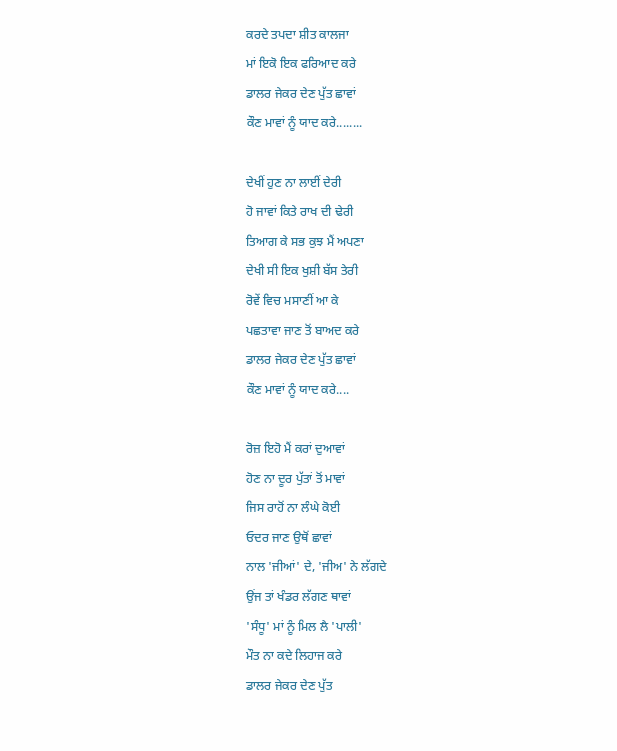ਕਰਦੇ ਤਪਦਾ ਸ਼ੀਤ ਕਾਲਜਾ
ਮਾਂ ਇਕੋ ਇਕ ਫਰਿਆਦ ਕਰੇ
ਡਾਲਰ ਜੇਕਰ ਦੇਣ ਪੁੱਤ ਛਾਵਾਂ
ਕੌਣ ਮਾਵਾਂ ਨੂੰ ਯਾਦ ਕਰੇ........

ਦੇਖੀਂ ਹੁਣ ਨਾ ਲਾਈਂ ਦੇਰੀ
ਹੋ ਜਾਵਾਂ ਕਿਤੇ ਰਾਖ ਦੀ ਢੇਰੀ
ਤਿਆਗ ਕੇ ਸਭ ਕੁਝ ਮੈਂ ਅਪਣਾ
ਦੇਖੀ ਸੀ ਇਕ ਖੁਸ਼ੀ ਬੱਸ ਤੇਰੀ
ਰੋਵੇਂ ਵਿਚ ਮਸਾਣੀਂ ਆ ਕੇ
ਪਛਤਾਵਾ ਜਾਣ ਤੋਂ ਬਾਅਦ ਕਰੇ
ਡਾਲਰ ਜੇਕਰ ਦੇਣ ਪੁੱਤ ਛਾਵਾਂ
ਕੌਣ ਮਾਵਾਂ ਨੂੰ ਯਾਦ ਕਰੇ....

ਰੋਜ਼ ਇਹੋ ਮੈਂ ਕਰਾਂ ਦੁਆਵਾਂ
ਹੋਣ ਨਾ ਦੂਰ ਪੁੱਤਾਂ ਤੋਂ ਮਾਵਾਂ
ਜਿਸ ਰਾਹੋਂ ਨਾ ਲੰਘੇ ਕੋਈ
ਓਦਰ ਜਾਣ ਉਥੋਂ ਛਾਵਾਂ
ਨਾਲ 'ਜੀਆਂ' ਦੇ, 'ਜੀਅ' ਨੇ ਲੱਗਦੇ
ਉਂਜ ਤਾਂ ਖੰਡਰ ਲੱਗਣ ਥਾਵਾਂ
'ਸੰਧੂ' ਮਾਂ ਨੂੰ ਮਿਲ ਲੈ 'ਪਾਲੀ'
ਮੌਤ ਨਾ ਕਦੇ ਲਿਹਾਜ ਕਰੇ
ਡਾਲਰ ਜੇਕਰ ਦੇਣ ਪੁੱਤ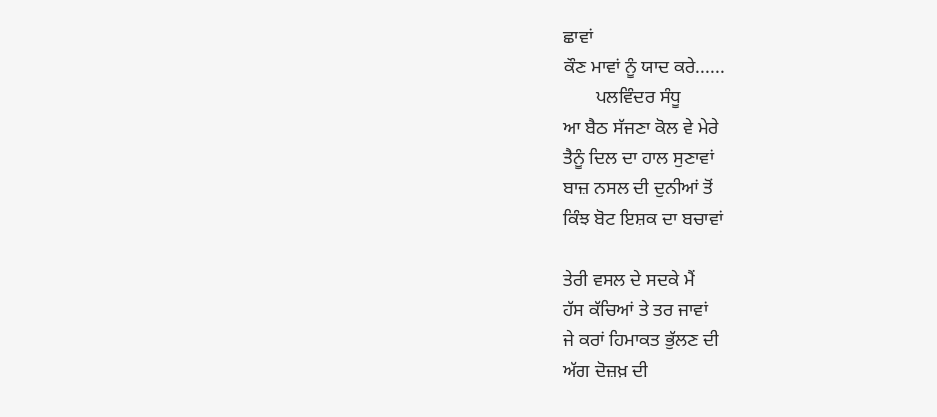ਛਾਵਾਂ
ਕੌਣ ਮਾਵਾਂ ਨੂੰ ਯਾਦ ਕਰੇ......
       ਪਲਵਿੰਦਰ ਸੰਧੂ
ਆ ਬੈਠ ਸੱਜਣਾ ਕੋਲ ਵੇ ਮੇਰੇ
ਤੈਨੂੰ ਦਿਲ ਦਾ ਹਾਲ ਸੁਣਾਵਾਂ
ਬਾਜ਼ ਨਸਲ ਦੀ ਦੁਨੀਆਂ ਤੋਂ
ਕਿੰਝ ਬੋਟ ਇਸ਼ਕ ਦਾ ਬਚਾਵਾਂ

ਤੇਰੀ ਵਸਲ ਦੇ ਸਦਕੇ ਮੈਂ
ਹੱਸ ਕੱਚਿਆਂ ਤੇ ਤਰ ਜਾਵਾਂ
ਜੇ ਕਰਾਂ ਹਿਮਾਕਤ ਭੁੱਲਣ ਦੀ
ਅੱਗ ਦੋਜ਼ਖ਼ ਦੀ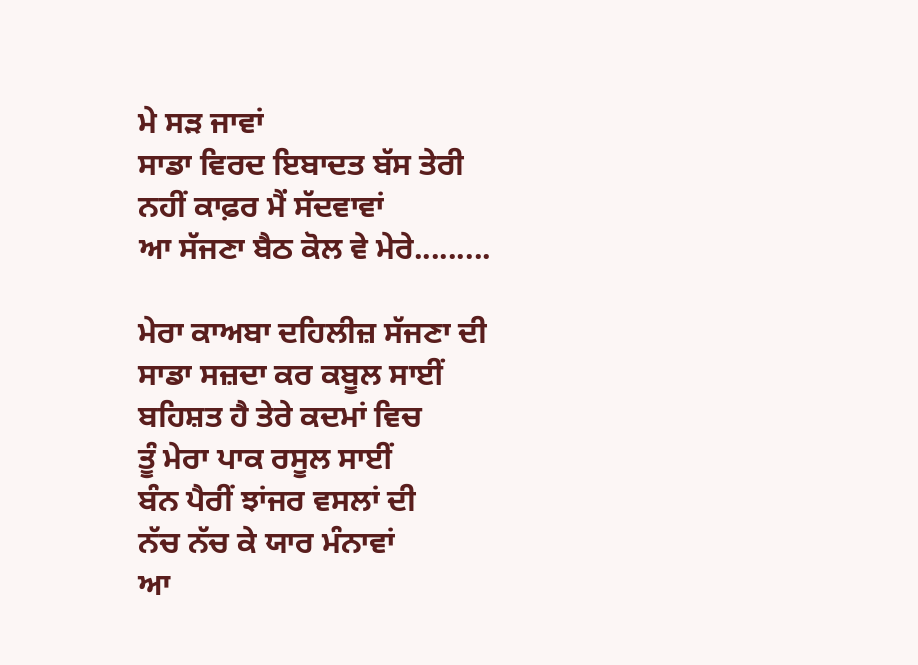ਮੇ ਸਡ਼ ਜਾਵਾਂ
ਸਾਡਾ ਵਿਰਦ ਇਬਾਦਤ ਬੱਸ ਤੇਰੀ
ਨਹੀਂ ਕਾਫ਼ਰ ਮੈਂ ਸੱਦਵਾਵਾਂ
ਆ ਸੱਜਣਾ ਬੈਠ ਕੋਲ ਵੇ ਮੇਰੇ.........

ਮੇਰਾ ਕਾਅਬਾ ਦਹਿਲੀਜ਼ ਸੱਜਣਾ ਦੀ
ਸਾਡਾ ਸਜ਼ਦਾ ਕਰ ਕਬੂਲ ਸਾਈਂ
ਬਹਿਸ਼ਤ ਹੈ ਤੇਰੇ ਕਦਮਾਂ ਵਿਚ
ਤੂੰ ਮੇਰਾ ਪਾਕ ਰਸੂਲ ਸਾਈਂ
ਬੰਨ ਪੈਰੀਂ ਝਾਂਜਰ ਵਸਲਾਂ ਦੀ
ਨੱਚ ਨੱਚ ਕੇ ਯਾਰ ਮੰਨਾਵਾਂ
ਆ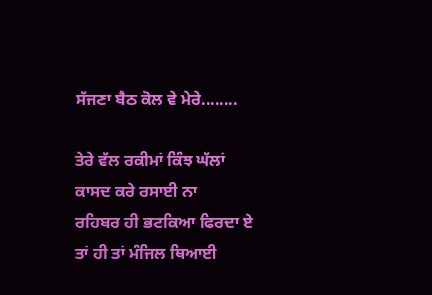ਸੱਜਣਾ ਬੈਠ ਕੋਲ ਵੇ ਮੇਰੇ........

ਤੇਰੇ ਵੱਲ ਰਕੀਮਾਂ ਕਿੰਝ ਘੱਲਾਂ
ਕਾਸਦ ਕਰੇ ਰਸਾਈ ਨਾ
ਰਹਿਬਰ ਹੀ ਭਟਕਿਆ ਫਿਰਦਾ ਏ
ਤਾਂ ਹੀ ਤਾਂ ਮੰਜਿਲ ਥਿਆਈ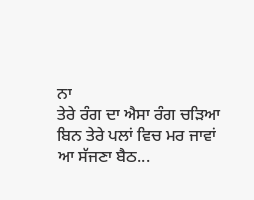ਨਾ
ਤੇਰੇ ਰੰਗ ਦਾ ਐਸਾ ਰੰਗ ਚਡ਼ਿਆ
ਬਿਨ ਤੇਰੇ ਪਲਾਂ ਵਿਚ ਮਰ ਜਾਵਾਂ
ਆ ਸੱਜਣਾ ਬੈਠ...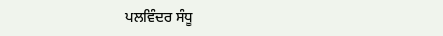ਪਲਵਿੰਦਰ ਸੰਧੂ